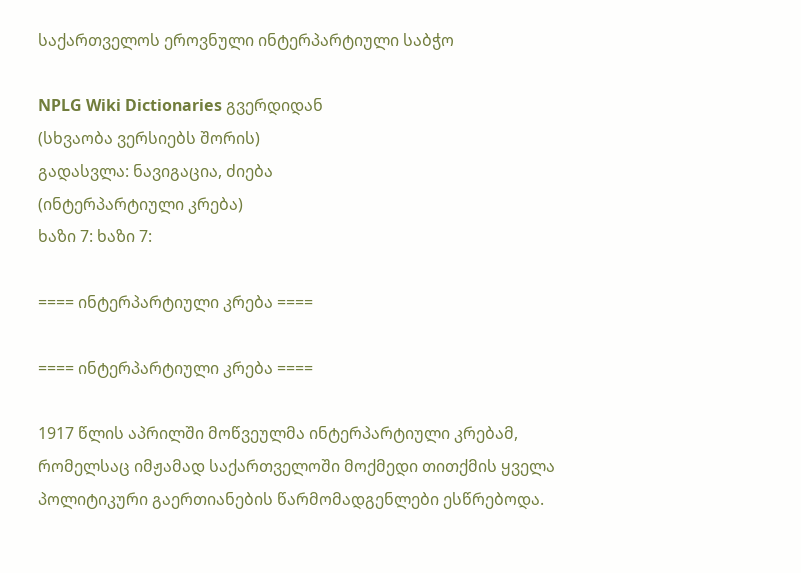საქართველოს ეროვნული ინტერპარტიული საბჭო

NPLG Wiki Dictionaries გვერდიდან
(სხვაობა ვერსიებს შორის)
გადასვლა: ნავიგაცია, ძიება
(ინტერპარტიული კრება)
ხაზი 7: ხაზი 7:

==== ინტერპარტიული კრება ====

==== ინტერპარტიული კრება ====

1917 წლის აპრილში მოწვეულმა ინტერპარტიული კრებამ, რომელსაც იმჟამად საქართველოში მოქმედი თითქმის ყველა პოლიტიკური გაერთიანების წარმომადგენლები ესწრებოდა.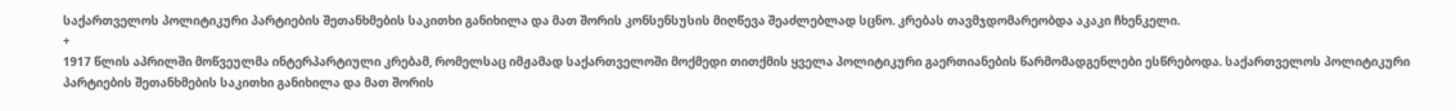საქართველოს პოლიტიკური პარტიების შეთანხმების საკითხი განიხილა და მათ შორის კონსენსუსის მიღწევა შეაძლებლად სცნო. კრებას თავმჯდომარეობდა აკაკი ჩხენკელი.
+
1917 წლის აპრილში მოწვეულმა ინტერპარტიული კრებამ, რომელსაც იმჟამად საქართველოში მოქმედი თითქმის ყველა პოლიტიკური გაერთიანების წარმომადგენლები ესწრებოდა. საქართველოს პოლიტიკური პარტიების შეთანხმების საკითხი განიხილა და მათ შორის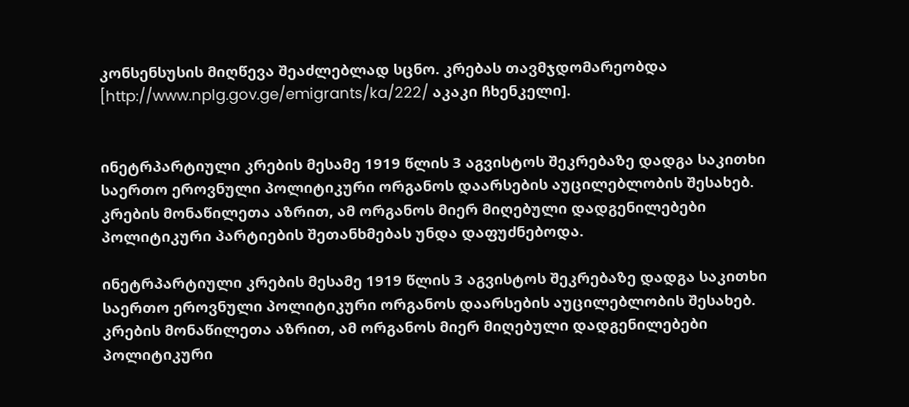კონსენსუსის მიღწევა შეაძლებლად სცნო. კრებას თავმჯდომარეობდა [http://www.nplg.gov.ge/emigrants/ka/222/ აკაკი ჩხენკელი].


ინეტრპარტიული კრების მესამე 1919 წლის 3 აგვისტოს შეკრებაზე დადგა საკითხი საერთო ეროვნული პოლიტიკური ორგანოს დაარსების აუცილებლობის შესახებ. კრების მონაწილეთა აზრით, ამ ორგანოს მიერ მიღებული დადგენილებები პოლიტიკური პარტიების შეთანხმებას უნდა დაფუძნებოდა.

ინეტრპარტიული კრების მესამე 1919 წლის 3 აგვისტოს შეკრებაზე დადგა საკითხი საერთო ეროვნული პოლიტიკური ორგანოს დაარსების აუცილებლობის შესახებ. კრების მონაწილეთა აზრით, ამ ორგანოს მიერ მიღებული დადგენილებები პოლიტიკური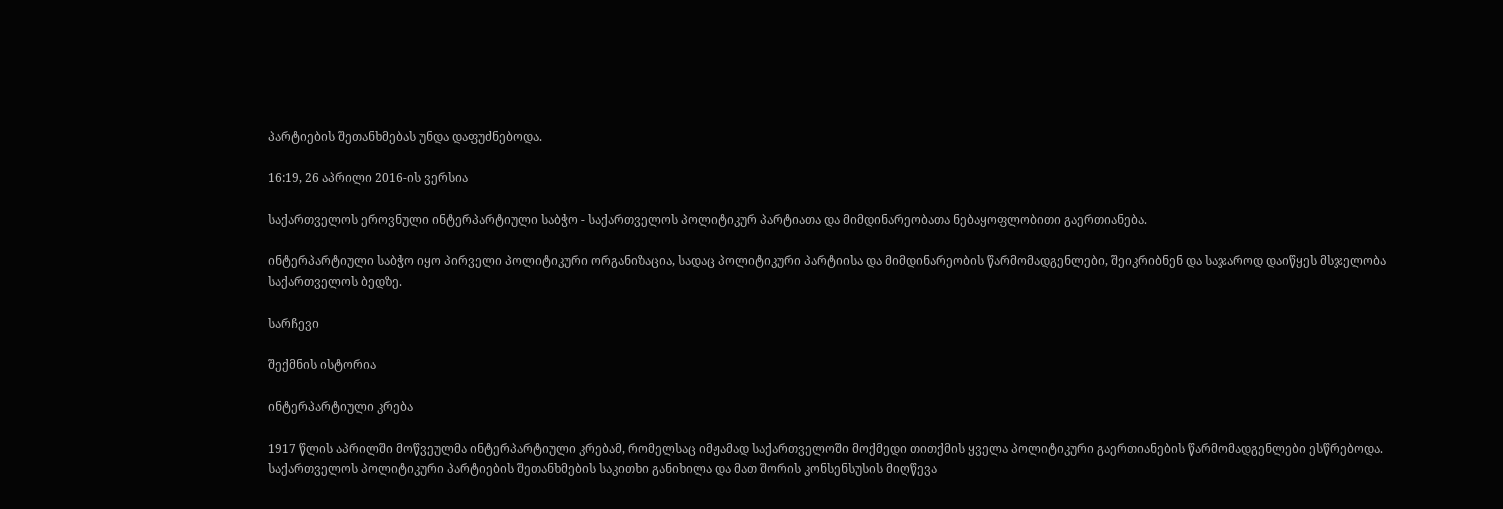პარტიების შეთანხმებას უნდა დაფუძნებოდა.

16:19, 26 აპრილი 2016-ის ვერსია

საქართველოს ეროვნული ინტერპარტიული საბჭო - საქართველოს პოლიტიკურ პარტიათა და მიმდინარეობათა ნებაყოფლობითი გაერთიანება.

ინტერპარტიული საბჭო იყო პირველი პოლიტიკური ორგანიზაცია, სადაც პოლიტიკური პარტიისა და მიმდინარეობის წარმომადგენლები, შეიკრიბნენ და საჯაროდ დაიწყეს მსჯელობა საქართველოს ბედზე.

სარჩევი

შექმნის ისტორია

ინტერპარტიული კრება

1917 წლის აპრილში მოწვეულმა ინტერპარტიული კრებამ, რომელსაც იმჟამად საქართველოში მოქმედი თითქმის ყველა პოლიტიკური გაერთიანების წარმომადგენლები ესწრებოდა. საქართველოს პოლიტიკური პარტიების შეთანხმების საკითხი განიხილა და მათ შორის კონსენსუსის მიღწევა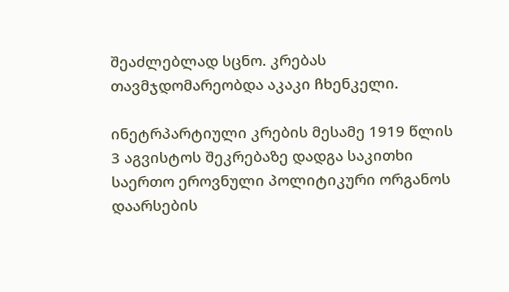შეაძლებლად სცნო. კრებას თავმჯდომარეობდა აკაკი ჩხენკელი.

ინეტრპარტიული კრების მესამე 1919 წლის 3 აგვისტოს შეკრებაზე დადგა საკითხი საერთო ეროვნული პოლიტიკური ორგანოს დაარსების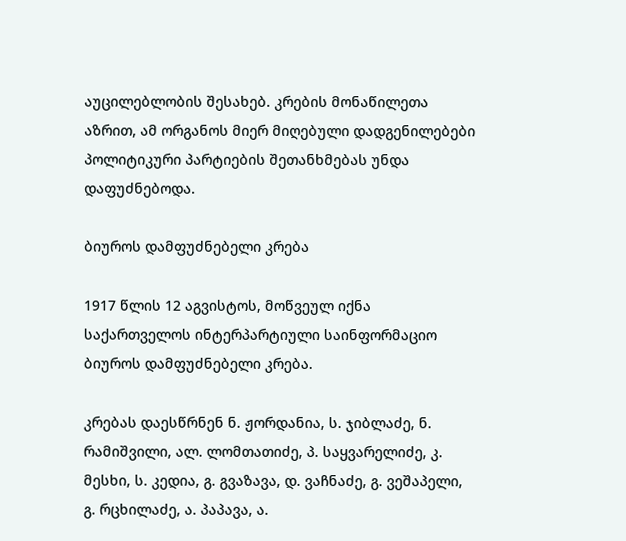აუცილებლობის შესახებ. კრების მონაწილეთა აზრით, ამ ორგანოს მიერ მიღებული დადგენილებები პოლიტიკური პარტიების შეთანხმებას უნდა დაფუძნებოდა.

ბიუროს დამფუძნებელი კრება

1917 წლის 12 აგვისტოს, მოწვეულ იქნა საქართველოს ინტერპარტიული საინფორმაციო ბიუროს დამფუძნებელი კრება.

კრებას დაესწრნენ ნ. ჟორდანია, ს. ჯიბლაძე, ნ. რამიშვილი, ალ. ლომთათიძე, პ. საყვარელიძე, კ. მესხი, ს. კედია, გ. გვაზავა, დ. ვაჩნაძე, გ. ვეშაპელი, გ. რცხილაძე, ა. პაპავა, ა.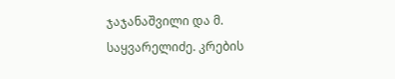ჯაჯანაშვილი და მ. საყვარელიძე. კრების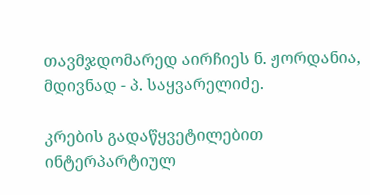თავმჯდომარედ აირჩიეს ნ. ჟორდანია, მდივნად - პ. საყვარელიძე.

კრების გადაწყვეტილებით ინტერპარტიულ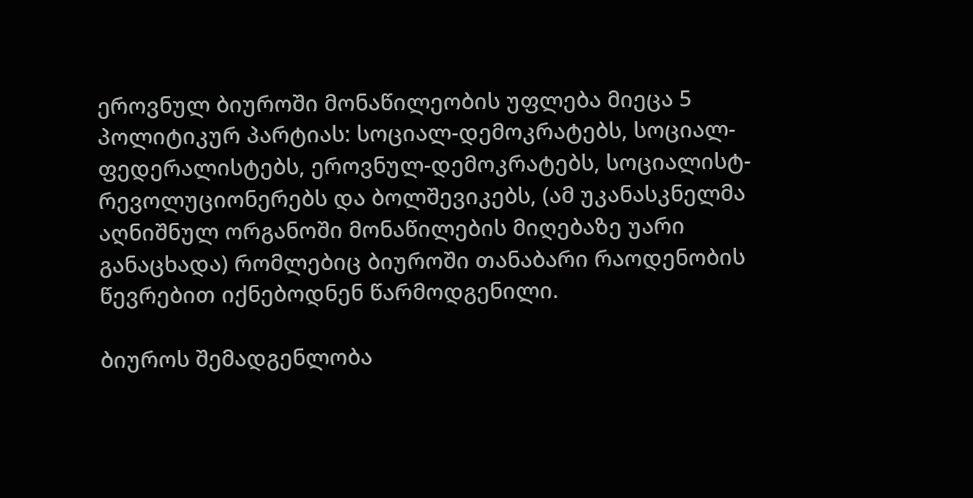ეროვნულ ბიუროში მონაწილეობის უფლება მიეცა 5 პოლიტიკურ პარტიას: სოციალ-დემოკრატებს, სოციალ-ფედერალისტებს, ეროვნულ-დემოკრატებს, სოციალისტ-რევოლუციონერებს და ბოლშევიკებს, (ამ უკანასკნელმა აღნიშნულ ორგანოში მონაწილების მიღებაზე უარი განაცხადა) რომლებიც ბიუროში თანაბარი რაოდენობის წევრებით იქნებოდნენ წარმოდგენილი.

ბიუროს შემადგენლობა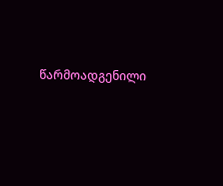წარმოადგენილი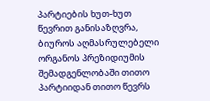პარტიების ხუთ-ხუთ წევრით განისაზღვრა, ბიუროს აღმასრულებელი ორგანოს პრეზიდიუმის შემადგენლობაში თითო პარტიიდან თითო წევრს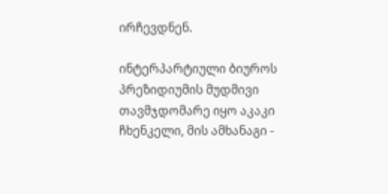ირჩევდნენ.

ინტერპარტიული ბიუროს პრეზიდიუმის მუდმივი თავმჯდომარე იყო აკაკი ჩხენკელი, მის ამხანაგი -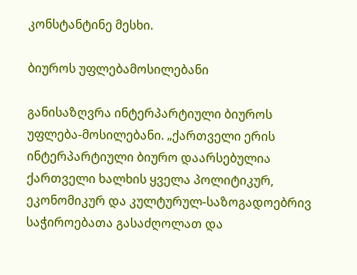კონსტანტინე მესხი.

ბიუროს უფლებამოსილებანი

განისაზღვრა ინტერპარტიული ბიუროს უფლება-მოსილებანი. „ქართველი ერის ინტერპარტიული ბიურო დაარსებულია ქართველი ხალხის ყველა პოლიტიკურ, ეკონომიკურ და კულტურულ-საზოგადოებრივ საჭიროებათა გასაძღოლათ და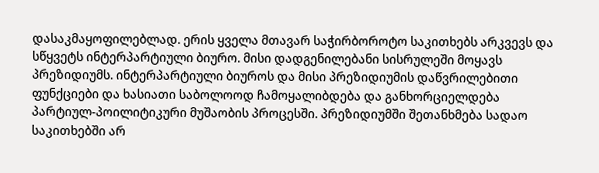დასაკმაყოფილებლად. ერის ყველა მთავარ საჭირბოროტო საკითხებს არკვევს და სწყვეტს ინტერპარტიული ბიურო. მისი დადგენილებანი სისრულეში მოყავს პრეზიდიუმს. ინტერპარტიული ბიუროს და მისი პრეზიდიუმის დაწვრილებითი ფუნქციები და ხასიათი საბოლოოდ ჩამოყალიბდება და განხორციელდება პარტიულ-პოილიტიკური მუშაობის პროცესში. პრეზიდიუმში შეთანხმება სადაო საკითხებში არ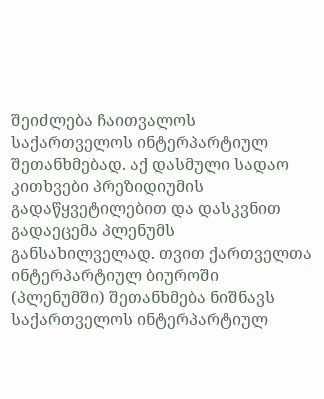შეიძლება ჩაითვალოს საქართველოს ინტერპარტიულ შეთანხმებად. აქ დასმული სადაო კითხვები პრეზიდიუმის გადაწყვეტილებით და დასკვნით გადაეცემა პლენუმს განსახილველად. თვით ქართველთა ინტერპარტიულ ბიუროში (პლენუმში) შეთანხმება ნიშნავს საქართველოს ინტერპარტიულ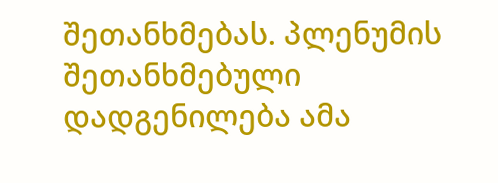შეთანხმებას. პლენუმის შეთანხმებული დადგენილება ამა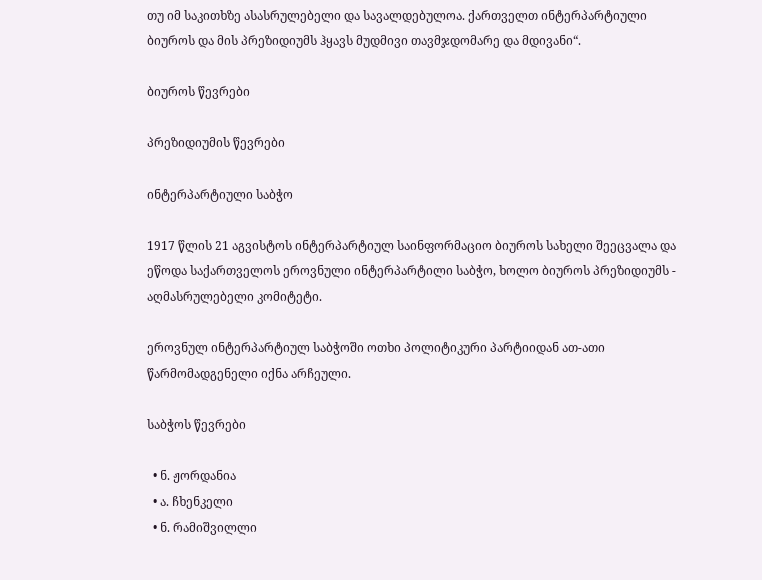თუ იმ საკითხზე ასასრულებელი და სავალდებულოა. ქართველთ ინტერპარტიული ბიუროს და მის პრეზიდიუმს ჰყავს მუდმივი თავმჯდომარე და მდივანი“.

ბიუროს წევრები

პრეზიდიუმის წევრები

ინტერპარტიული საბჭო

1917 წლის 21 აგვისტოს ინტერპარტიულ საინფორმაციო ბიუროს სახელი შეეცვალა და ეწოდა საქართველოს ეროვნული ინტერპარტილი საბჭო, ხოლო ბიუროს პრეზიდიუმს - აღმასრულებელი კომიტეტი.

ეროვნულ ინტერპარტიულ საბჭოში ოთხი პოლიტიკური პარტიიდან ათ-ათი წარმომადგენელი იქნა არჩეული.

საბჭოს წევრები

  • ნ. ჟორდანია
  • ა. ჩხენკელი
  • ნ. რამიშვილლი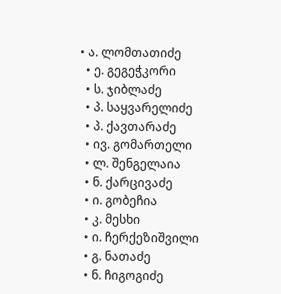• ა. ლომთათიძე
  • ე. გეგეჭკორი
  • ს. ჯიბლაძე
  • პ. საყვარელიძე
  • პ. ქავთარაძე
  • ივ. გომართელი
  • ლ. შენგელაია
  • ნ. ქარცივაძე
  • ი. გობეჩია
  • კ. მესხი
  • ი. ჩერქეზიშვილი
  • გ. ნათაძე
  • ნ. ჩიგოგიძე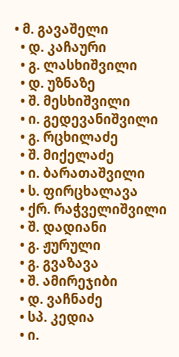• მ. გავაშელი
  • დ. კაჩაური
  • გ. ლასხიშვილი
  • დ. უზნაზე
  • შ. მესხიშვილი
  • ი. გედევანიშვილი
  • გ. რცხილაძე
  • შ. მიქელაძე
  • ი. ბარათაშვილი
  • ს. ფირცხალავა
  • ქრ. რაჭველიშვილი
  • შ. დადიანი
  • გ. ჟურული
  • გ. გვაზავა
  • შ. ამირეჯიბი
  • დ. ვაჩნაძე
  • სპ. კედია
  • ი.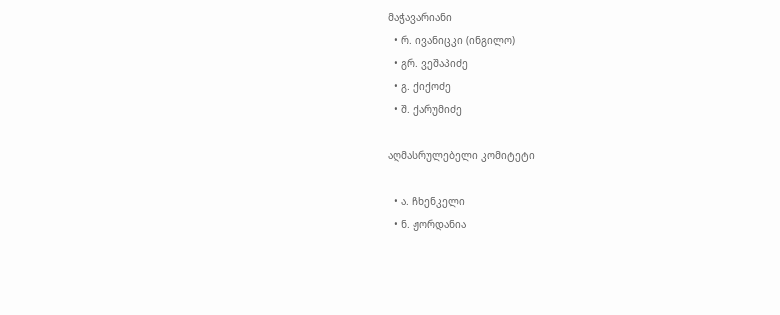მაჭავარიანი
  • რ. ივანიცკი (ინგილო)
  • გრ. ვეშაპიძე
  • გ. ქიქოძე
  • შ. ქარუმიძე

აღმასრულებელი კომიტეტი

  • ა. ჩხენკელი
  • ნ. ჟორდანია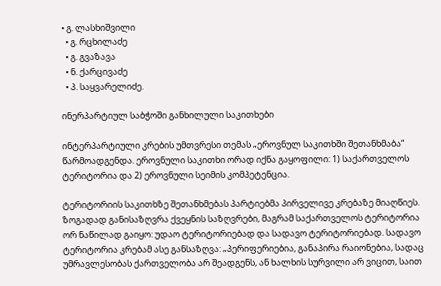• გ. ლასხიშვილი
  • გ. რცხილაძე
  • გ. გვაზავა
  • ნ. ქარცივაძე
  • პ. საყვარელიძე.

ინერპარტიულ საბჭოში განხილული საკითხები

ინტერპარტიული კრების უმთვრესი თემას „ეროვნულ საკითხში შეთანხმაბა“ წარმოადგენდა. ეროვნული საკითხი ორად იქნა გაყოფილი: 1) საქართველოს ტერიტორია და 2) ეროვნული სეიმის კომპეტენცია.

ტერიტორიის საკითხზე შეთანხმებას პარტიებმა პირველივე კრებაზე მიაღწიეს. ზოგადად განისაზღვრა ქვეყნის საზღვრები, მაგრამ საქართველოს ტერიტორია ორ ნაწილად გაიყო: უდაო ტერიტორიებად და სადავო ტერიტორიებად. სადავო ტერიტორია კრებამ ასე განსაზღვა: „პერიფერიებია, განაპირა რაიონებია, სადაც უმრავლესობას ქართველობა არ შეადგენს, ან ხალხის სურვილი არ ვიცით, საით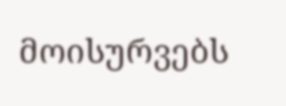მოისურვებს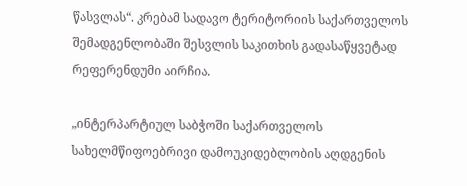წასვლას“. კრებამ სადავო ტერიტორიის საქართველოს შემადგენლობაში შესვლის საკითხის გადასაწყვეტად რეფერენდუმი აირჩია.

„ინტერპარტიულ საბჭოში საქართველოს სახელმწიფოებრივი დამოუკიდებლობის აღდგენის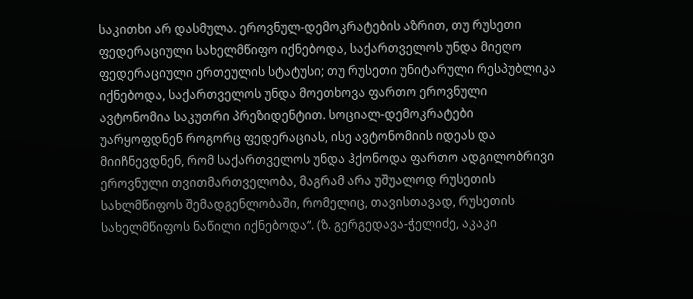საკითხი არ დასმულა. ეროვნულ-დემოკრატების აზრით, თუ რუსეთი ფედერაციული სახელმწიფო იქნებოდა, საქართველოს უნდა მიეღო ფედერაციული ერთეულის სტატუსი; თუ რუსეთი უნიტარული რესპუბლიკა იქნებოდა, საქართველოს უნდა მოეთხოვა ფართო ეროვნული ავტონომია საკუთრი პრეზიდენტით. სოციალ-დემოკრატები უარყოფდნენ როგორც ფედერაციას, ისე ავტონომიის იდეას და მიიჩნევდნენ, რომ საქართველოს უნდა ჰქონოდა ფართო ადგილობრივი ეროვნული თვითმართველობა, მაგრამ არა უშუალოდ რუსეთის სახლმწიფოს შემადგენლობაში, რომელიც, თავისთავად, რუსეთის სახელმწიფოს ნაწილი იქნებოდა“. (ზ. გერგედავა-ჭელიძე, აკაკი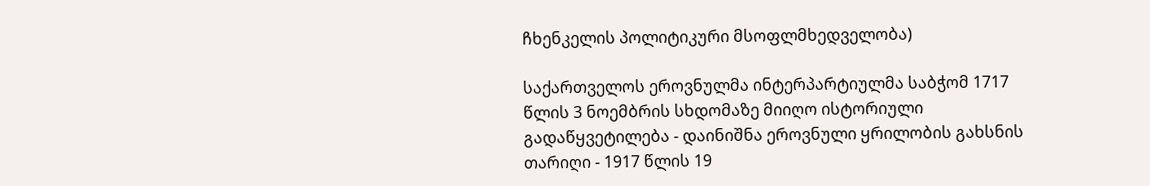ჩხენკელის პოლიტიკური მსოფლმხედველობა)

საქართველოს ეროვნულმა ინტერპარტიულმა საბჭომ 1717 წლის 3 ნოემბრის სხდომაზე მიიღო ისტორიული გადაწყვეტილება - დაინიშნა ეროვნული ყრილობის გახსნის თარიღი - 1917 წლის 19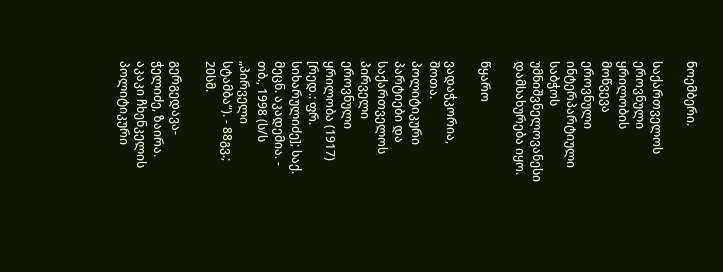ნოემბერი.

საქართველოს ეროვნული ყრილობის მოწვევა ეროვნული ინტერპარტიული საბჭოს უმნიშვნელოვანესი დამსახურება იყო.

წყარო

ვადაჭკორია, შოთა. პოლიტიკური პარტიები და საქართველოს პირველი ეროვნული ყრილობა (1917) [რედ.: ფრ. სიხარულიძე]; საქ. მეცნ. აკადემია. - თბ., 1998 (ს/ს „პირველი სტამბა“). - 88გვ.; 20სმ.

გერგედავა-ჭელიძე, ზაირა. აკაკი ჩხენკელის პოლიტიკური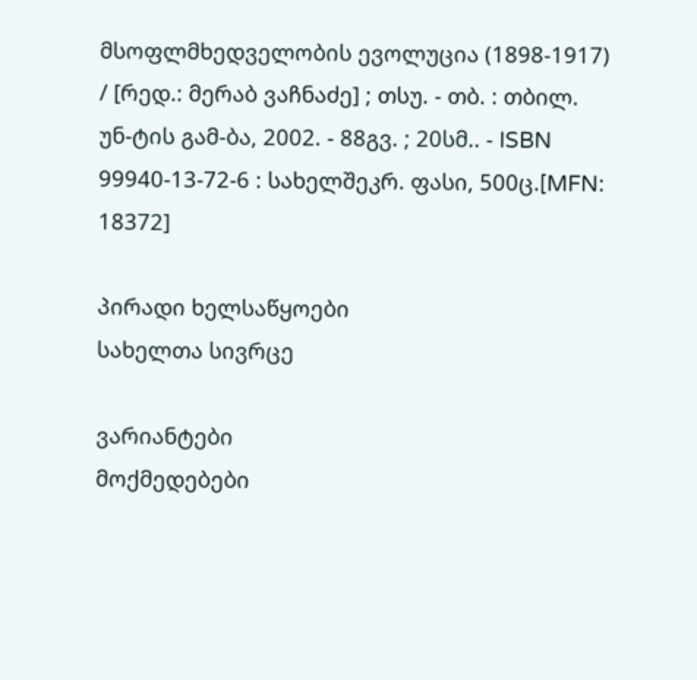მსოფლმხედველობის ევოლუცია (1898-1917) / [რედ.: მერაბ ვაჩნაძე] ; თსუ. - თბ. : თბილ. უნ-ტის გამ-ბა, 2002. - 88გვ. ; 20სმ.. - ISBN 99940-13-72-6 : სახელშეკრ. ფასი, 500ც.[MFN: 18372]

პირადი ხელსაწყოები
სახელთა სივრცე

ვარიანტები
მოქმედებები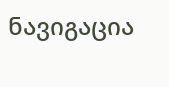ნავიგაცია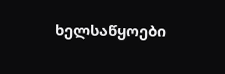ხელსაწყოები